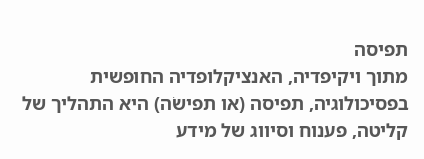תפיסה
מתוך ויקיפדיה, האנציקלופדיה החופשית
בפסיכולוגיה, תפיסה (או תפישׂה) היא התהליך של קליטה, פענוח וסיווג של מידע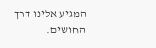המגיע אלינו דרך החושים.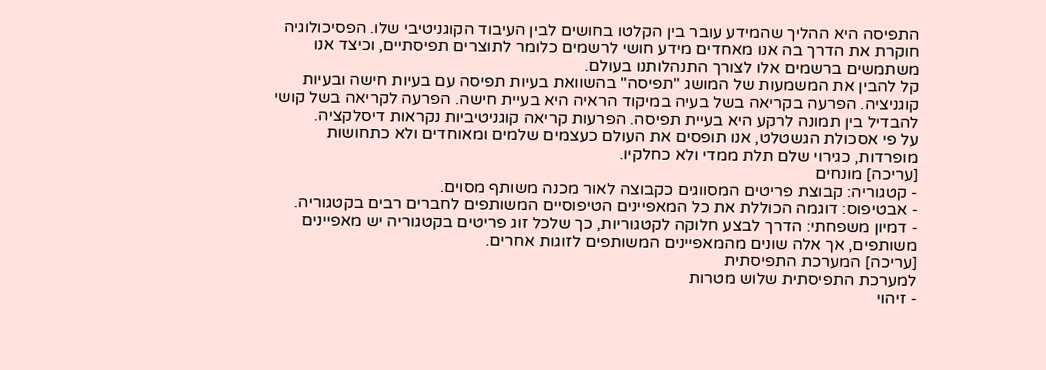התפיסה היא ההליך שהמידע עובר בין הקלטו בחושים לבין העיבוד הקוגניטיבי שלו. הפסיכולוגיה חוקרת את הדרך בה אנו מאחדים מידע חושי לרשמים כלומר לתוצרים תפיסתיים, וכיצד אנו משתמשים ברשמים אלו לצורך התנהלותנו בעולם.
קל להבין את המשמעות של המושג "תפיסה" בהשוואת בעיות תפיסה עם בעיות חישה ובעיות קוגניציה. הפרעה בקריאה בשל בעיה במיקוד הראיה היא בעיית חישה. הפרעה לקריאה בשל קושי להבדיל בין תמונה לרקע היא בעיית תפיסה. הפרעות קריאה קוגניטיביות נקראות דיסלקציה.
על פי אסכולת הגשטלט, אנו תופסים את העולם כעצמים שלמים ומאוחדים ולא כתחושות מופרדות, כגירוי שלם תלת ממדי ולא כחלקיו.
[עריכה] מונחים
- קטגוריה: קבוצת פריטים המסווגים כקבוצה לאור מכנה משותף מסוים.
- אבטיפוס: דוגמה הכוללת את כל המאפיינים הטיפוסיים המשותפים לחברים רבים בקטגוריה.
- דמיון משפחתי: הדרך לבצע חלוקה לקטגוריות, כך שלכל זוג פריטים בקטגוריה יש מאפיינים משותפים, אך אלה שונים מהמאפיינים המשותפים לזוגות אחרים.
[עריכה] המערכת התפיסתית
למערכת התפיסתית שלוש מטרות
- זיהוי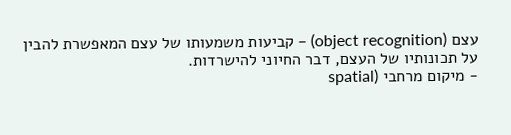עצם (object recognition) – קביעות משמעותו של עצם המאפשרת להבין על תכונותיו של העצם, דבר החיוני להישרדות.
- מיקום מרחבי (spatial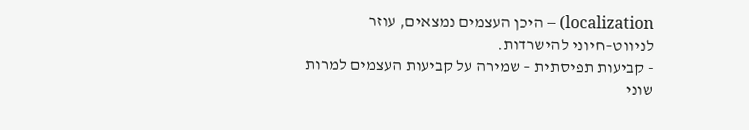localization) – היכן העצמים נמצאים, עוזר לניווט–חיוני להישרדות.
- קביעות תפיסתית – שמירה על קביעות העצמים למרות שוני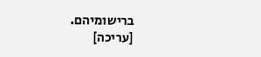ברישומיהם.
[עריכה]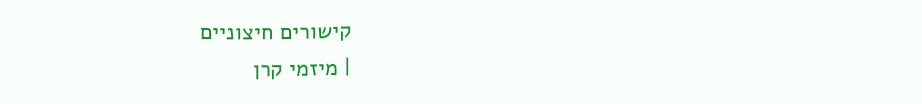קישורים חיצוניים
| מיזמי קרן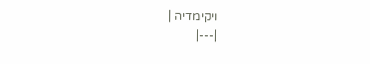ויקימדיה |
|---|